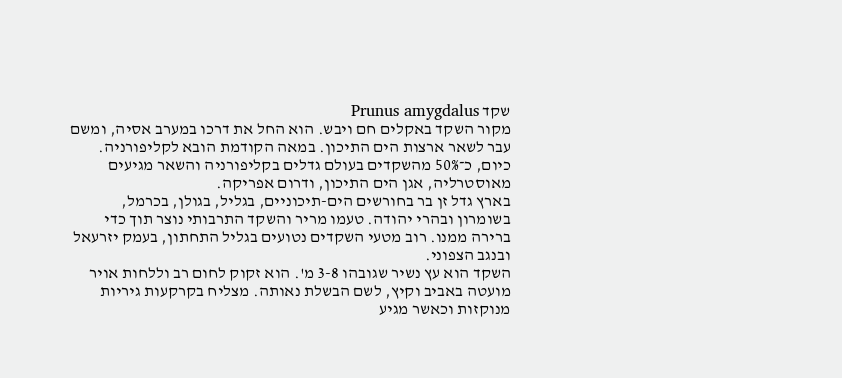שקד Prunus amygdalus
מקור השקד באקלים חם ויבש. הוא החל את דרכו במערב אסיה, ומשם עבר לשאר ארצות הים התיכון. במאה הקודמת הובא לקליפורניה. כיום, כ־50% מהשקדים בעולם גדלים בקליפורניה והשאר מגיעים מאוסטרליה, אגן הים התיכון, ודרום אפריקה.
בארץ גדל זן בר בחורשים הים-תיכוניים, בגליל, בגולן, בכרמל, בשומרון ובהרי יהודה. טעמו מריר והשקד התרבותי נוצר תוך כדי ברירה ממנו. רוב מטעי השקדים נטועים בגליל התחתון, בעמק יזרעאל ובנגב הצפוני.
השקד הוא עץ נשיר שגובהו 3-8 מ'. הוא זקוק לחום רב וללחות אויר מועטה באביב וקיץ, לשם הבשלת נאותה. מצליח בקרקעות גיריות מנוקזות וכאשר מגיע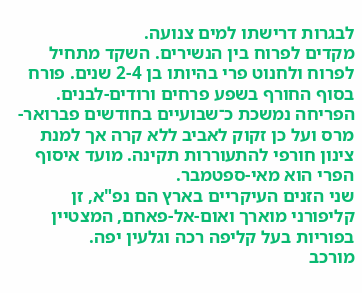לבגרות דרישתו למים צנועה.
מקדים לפרוח בין הנשירים. השקד מתחיל לפרוח ולחנוט פרי בהיותו בן 2-4 שנים. פורח בסוף החורף בשפע פרחים ורודים-לבנים. הפריחה נמשכת כ־שבועיים בחודשים פברואר-מרס ועל כן זקוק לאביב ללא קרה אך למנת צינון חורפי להתעוררות תקינה. מועד איסוף הפרי הוא מאי-ספטמבר.
שני הזנים העיקריים בארץ הם נפ"א, זן קליפורני מוארך ואום-אל-פאחם, המצטיין בפוריות בעל קליפה רכה וגלעין יפה.
מורכב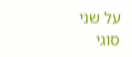על שני סוגי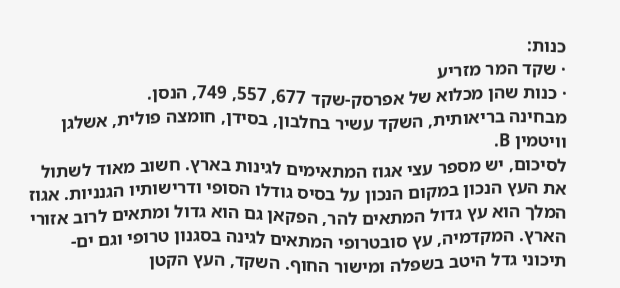כנות:
· שקד המר מזריע
· כנות שהן מכלוא של אפרסק-שקד 677, 557, 749, הנסן.
מבחינה בריאותית, השקד עשיר בחלבון, בסידן, חומצה פולית, אשלגן וויטמין B.
לסיכום, יש מספר עצי אגוז המתאימים לגינות בארץ. חשוב מאוד לשתול את העץ הנכון במקום הנכון על בסיס גודלו הסופי ודרישותיו הגנניות. אגוז המלך הוא עץ גדול המתאים להר, הפקאן גם הוא גדול ומתאים לרוב אזורי הארץ. המקדמיה, עץ סובטרופי המתאים לגינה בסגנון טרופי וגם ים-תיכוני גדל היטב בשפלה ומישור החוף. השקד, העץ הקטן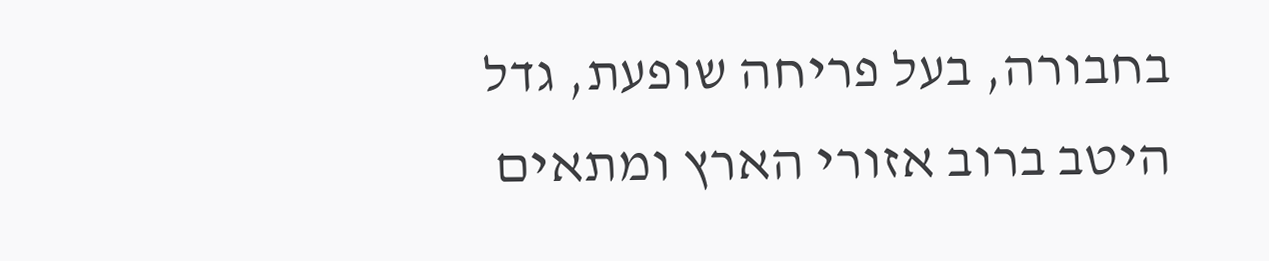בחבורה, בעל פריחה שופעת, גדל היטב ברוב אזורי הארץ ומתאים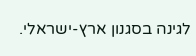לגינה בסגנון ארץ-ישראלי.